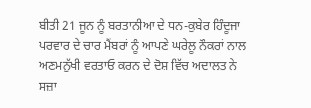ਬੀਤੀ 21 ਜੂਨ ਨੂੰ ਬਰਤਾਨੀਆ ਦੇ ਧਨ-ਕੁਬੇਰ ਹਿੰਦੂਜਾ ਪਰਵਾਰ ਦੇ ਚਾਰ ਮੈਂਬਰਾਂ ਨੂੰ ਆਪਣੇ ਘਰੇਲੂ ਨੌਕਰਾਂ ਨਾਲ ਅਣਮਨੁੱਖੀ ਵਰਤਾਓ ਕਰਨ ਦੇ ਦੋਸ਼ ਵਿੱਚ ਅਦਾਲਤ ਨੇ ਸਜ਼ਾ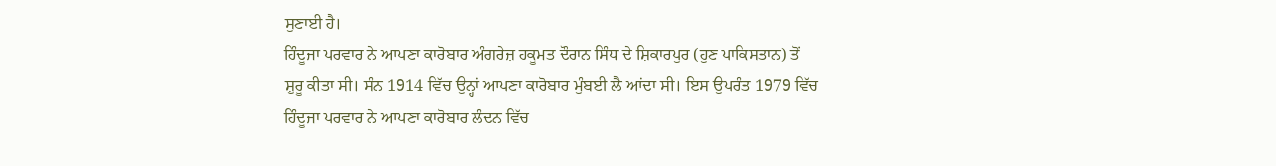ਸੁਣਾਈ ਹੈ।
ਹਿੰਦੂਜਾ ਪਰਵਾਰ ਨੇ ਆਪਣਾ ਕਾਰੋਬਾਰ ਅੰਗਰੇਜ਼ ਹਕੂਮਤ ਦੌਰਾਨ ਸਿੰਧ ਦੇ ਸ਼ਿਕਾਰਪੁਰ (ਹੁਣ ਪਾਕਿਸਤਾਨ) ਤੋਂ ਸ਼ੁਰੂ ਕੀਤਾ ਸੀ। ਸੰਨ 1914 ਵਿੱਚ ਉਨ੍ਹਾਂ ਆਪਣਾ ਕਾਰੋਬਾਰ ਮੁੰਬਈ ਲੈ ਆਂਦਾ ਸੀ। ਇਸ ਉਪਰੰਤ 1979 ਵਿੱਚ ਹਿੰਦੂਜਾ ਪਰਵਾਰ ਨੇ ਆਪਣਾ ਕਾਰੋਬਾਰ ਲੰਦਨ ਵਿੱਚ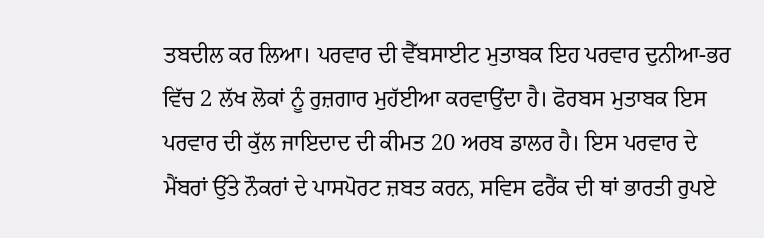ਤਬਦੀਲ ਕਰ ਲਿਆ। ਪਰਵਾਰ ਦੀ ਵੈੱਬਸਾਈਟ ਮੁਤਾਬਕ ਇਹ ਪਰਵਾਰ ਦੁਨੀਆ-ਭਰ ਵਿੱਚ 2 ਲੱਖ ਲੋਕਾਂ ਨੂੰ ਰੁਜ਼ਗਾਰ ਮੁਹੱਈਆ ਕਰਵਾਉਂਦਾ ਹੈ। ਫੋਰਬਸ ਮੁਤਾਬਕ ਇਸ ਪਰਵਾਰ ਦੀ ਕੁੱਲ ਜਾਇਦਾਦ ਦੀ ਕੀਮਤ 20 ਅਰਬ ਡਾਲਰ ਹੈ। ਇਸ ਪਰਵਾਰ ਦੇ ਮੈਂਬਰਾਂ ਉੱਤੇ ਨੌਕਰਾਂ ਦੇ ਪਾਸਪੋਰਟ ਜ਼ਬਤ ਕਰਨ, ਸਵਿਸ ਫਰੈਂਕ ਦੀ ਥਾਂ ਭਾਰਤੀ ਰੁਪਏ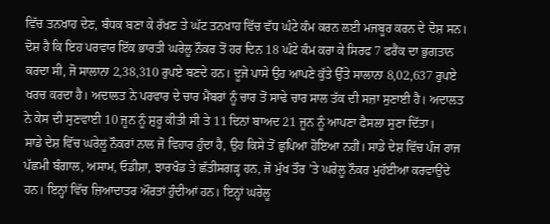ਵਿੱਚ ਤਨਖਾਹ ਦੇਣ, ਬੰਧਕ ਬਣਾ ਕੇ ਰੱਖਣ ਤੇ ਘੱਟ ਤਨਖਾਹ ਵਿੱਚ ਵੱਧ ਘੰਟੇ ਕੰਮ ਕਰਨ ਲਈ ਮਜਬੂਰ ਕਰਨ ਦੇ ਦੋਸ਼ ਸਨ। ਦੋਸ਼ ਹੈ ਕਿ ਇਹ ਪਰਵਾਰ ਇੱਕ ਭਾਰਤੀ ਘਰੇਲੂ ਨੌਕਰ ਤੋਂ ਹਰ ਦਿਨ 18 ਘੰਟੇ ਕੰਮ ਕਰਾ ਕੇ ਸਿਰਫ 7 ਫਰੈਂਕ ਦਾ ਭੁਗਤਾਨ ਕਰਦਾ ਸੀ, ਜੋ ਸਾਲਾਨਾ 2,38,310 ਰੁਪਏ ਬਣਦੇ ਹਨ। ਦੂਜੇ ਪਾਸੇ ਉਹ ਆਪਣੇ ਕੁੱਤੇ ਉੱਤੇ ਸਾਲਾਨਾ 8,02,637 ਰੁਪਏ ਖਰਚ ਕਰਦਾ ਹੈ। ਅਦਾਲਤ ਨੇ ਪਰਵਾਰ ਦੇ ਚਾਰ ਮੈਂਬਰਾਂ ਨੂੰ ਚਾਰ ਤੋਂ ਸਾਢੇ ਚਾਰ ਸਾਲ ਤੱਕ ਦੀ ਸਜ਼ਾ ਸੁਣਾਈ ਹੈ। ਅਦਾਲਤ ਨੇ ਕੇਸ ਦੀ ਸੁਣਵਾਈ 10 ਜੂਨ ਨੂੰ ਸ਼ੁਰੂ ਕੀਤੀ ਸੀ ਤੇ 11 ਦਿਨਾਂ ਬਾਅਦ 21 ਜੂਨ ਨੂੰ ਆਪਣਾ ਫੈਸਲਾ ਸੁਣਾ ਦਿੱਤਾ।
ਸਾਡੇ ਦੇਸ਼ ਵਿੱਚ ਘਰੇਲੂ ਨੌਕਰਾਂ ਨਾਲ ਜੋ ਵਿਹਾਰ ਹੁੰਦਾ ਹੈ, ਉਹ ਕਿਸੇ ਤੋਂ ਛੁਪਿਆ ਹੋਇਆ ਨਹੀਂ। ਸਾਡੇ ਦੇਸ਼ ਵਿੱਚ ਪੰਜ ਰਾਜ ਪੱਛਮੀ ਬੰਗਾਲ, ਅਸਾਮ, ਓਡੀਸ਼ਾ, ਝਾਰਖੰਡ ਤੇ ਛੱਤੀਸਗੜ੍ਹ ਹਨ, ਜੋ ਮੁੱਖ ਤੌਰ ’ਤੇ ਘਰੇਲੂ ਨੌਕਰ ਮੁਹੱਈਆ ਕਰਵਾਉਂਦੇ ਹਨ। ਇਨ੍ਹਾਂ ਵਿੱਚ ਜ਼ਿਆਦਾਤਰ ਔਰਤਾਂ ਹੁੰਦੀਆਂ ਹਨ। ਇਨ੍ਹਾਂ ਘਰੇਲੂ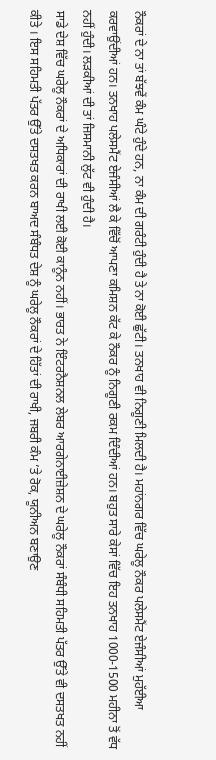ਨੌਕਰਾਂ ਦੇ ਨਾ ਤਾਂ ਬੱਝਵੇਂ ਕੰਮ ਘੰਟੇ ਹੁੰਦੇ ਹਨ, ਨਾ ਕੰਮ ਦੀ ਗਰੰਟੀ ਹੁੰਦੀ ਹੈ ਤੇ ਨਾ ਕੋਈ ਛੁੱਟੀ। ਤਨਖਾਹ ਵੀ ਨਿਗੂਣੀ ਮਿਲਦੀ ਹੈ। ਮਹਾਂਨਗਰ ਵਿੱਚ ਘਰੇਲੂ ਨੌਕਰ ਪਲੇਸਮੈਂਟ ਏਜੰਸੀਆਂ ਮੁਹੱਈਆ ਕਰਵਾਉਂਦੀਆਂ ਹਨ। ਤਨਖਾਹ ਪਲੇਸਮੈਂਟ ਏਜੰਸੀਆਂ ਲੈ ਕੇ ਵਿੱਚੋਂ ਆਪਣਾ ਕਮਿਸ਼ਨ ਕੱਟ ਕੇ ਨੌਕਰ ਨੂੰ ਨਿਗੂਣੀ ਰਕਮ ਦਿੰਦੀਆਂ ਹਨ। ਬਹੁਤ ਸਾਰੇ ਕੇਸਾਂ ਵਿੱਚ ਇਹ ਤਨਖਾਹ 1000-1500 ਮਹੀਨਾ ਤੋਂ ਵੱਧ ਨਹੀਂ ਹੁੰਦੀ। ਲੜਕੀਆਂ ਦੀ ਤਾਂ ਜਿਸਮਾਨੀ ਲੁੱਟ ਵੀ ਹੁੰਦੀ ਹੈ।
ਸਾਡੇ ਦੇਸ਼ ਵਿੱਚ ਘਰੇਲੂ ਨੌਕਰਾਂ ਦੇ ਅਧਿਕਾਰਾਂ ਦੀ ਰਾਖੀ ਲਈ ਕੋਈ ਕਾਨੂੰਨ ਨਹੀਂ। ਭਾਰਤ ਨੇ ਇੰਟਰਨੈਸ਼ਨਲ ਲੇਬਰ ਆਰਗੇਨਾਈਜ਼ੇਸ਼ਨ ਦੇ ਘਰੇਲੂ ਨੌਕਰਾਂ ਸੰਬੰਧੀ ਸਹਿਮਤੀ ਪੱਤਰ ਉੱਤੇ ਵੀ ਦਸਤਖਤ ਨਹੀਂ ਕੀਤੇ । ਇਸ ਸਹਿਮਤੀ ਪੱਤਰ ਉੱਤੇ ਦਸਤਖਤ ਕਰਨ ਬਾਅਦ ਸੰਬੰਧਤ ਦੇਸ਼ ਨੂੰ ਘਰੇਲੂ ਨੌਕਰਾਂ ਦੇ ਹਿੱਤਾਂ ਦੀ ਰਾਖੀ, ਜਬਰੀ ਕੰਮ ’ਤੇ ਰੋਕ, ਯੂਨੀਅਨ ਬਣਾਉਣ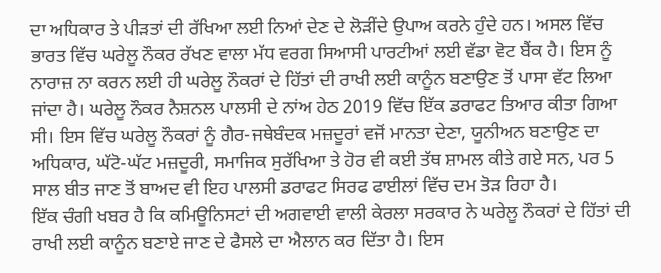ਦਾ ਅਧਿਕਾਰ ਤੇ ਪੀੜਤਾਂ ਦੀ ਰੱਖਿਆ ਲਈ ਨਿਆਂ ਦੇਣ ਦੇ ਲੋੜੀਂਦੇ ਉਪਾਅ ਕਰਨੇ ਹੁੰਦੇ ਹਨ। ਅਸਲ ਵਿੱਚ ਭਾਰਤ ਵਿੱਚ ਘਰੇਲੂ ਨੌਕਰ ਰੱਖਣ ਵਾਲਾ ਮੱਧ ਵਰਗ ਸਿਆਸੀ ਪਾਰਟੀਆਂ ਲਈ ਵੱਡਾ ਵੋਟ ਬੈਂਕ ਹੈ। ਇਸ ਨੂੰ ਨਾਰਾਜ਼ ਨਾ ਕਰਨ ਲਈ ਹੀ ਘਰੇਲੂ ਨੌਕਰਾਂ ਦੇ ਹਿੱਤਾਂ ਦੀ ਰਾਖੀ ਲਈ ਕਾਨੂੰਨ ਬਣਾਉਣ ਤੋਂ ਪਾਸਾ ਵੱਟ ਲਿਆ ਜਾਂਦਾ ਹੈ। ਘਰੇਲੂ ਨੌਕਰ ਨੈਸ਼ਨਲ ਪਾਲਸੀ ਦੇ ਨਾਂਅ ਹੇਠ 2019 ਵਿੱਚ ਇੱਕ ਡਰਾਫਟ ਤਿਆਰ ਕੀਤਾ ਗਿਆ ਸੀ। ਇਸ ਵਿੱਚ ਘਰੇਲੂ ਨੌਕਰਾਂ ਨੂੰ ਗੈਰ-ਜਥੇਬੰਦਕ ਮਜ਼ਦੂਰਾਂ ਵਜੋਂ ਮਾਨਤਾ ਦੇਣਾ, ਯੂਨੀਅਨ ਬਣਾਉਣ ਦਾ ਅਧਿਕਾਰ, ਘੱਟੋ-ਘੱਟ ਮਜ਼ਦੂਰੀ, ਸਮਾਜਿਕ ਸੁਰੱਖਿਆ ਤੇ ਹੋਰ ਵੀ ਕਈ ਤੱਥ ਸ਼ਾਮਲ ਕੀਤੇ ਗਏ ਸਨ, ਪਰ 5 ਸਾਲ ਬੀਤ ਜਾਣ ਤੋਂ ਬਾਅਦ ਵੀ ਇਹ ਪਾਲਸੀ ਡਰਾਫਟ ਸਿਰਫ ਫਾਈਲਾਂ ਵਿੱਚ ਦਮ ਤੋੜ ਰਿਹਾ ਹੈ।
ਇੱਕ ਚੰਗੀ ਖਬਰ ਹੈ ਕਿ ਕਮਿਊਨਿਸਟਾਂ ਦੀ ਅਗਵਾਈ ਵਾਲੀ ਕੇਰਲਾ ਸਰਕਾਰ ਨੇ ਘਰੇਲੂ ਨੌਕਰਾਂ ਦੇ ਹਿੱਤਾਂ ਦੀ ਰਾਖੀ ਲਈ ਕਾਨੂੰਨ ਬਣਾਏ ਜਾਣ ਦੇ ਫੈਸਲੇ ਦਾ ਐਲਾਨ ਕਰ ਦਿੱਤਾ ਹੈ। ਇਸ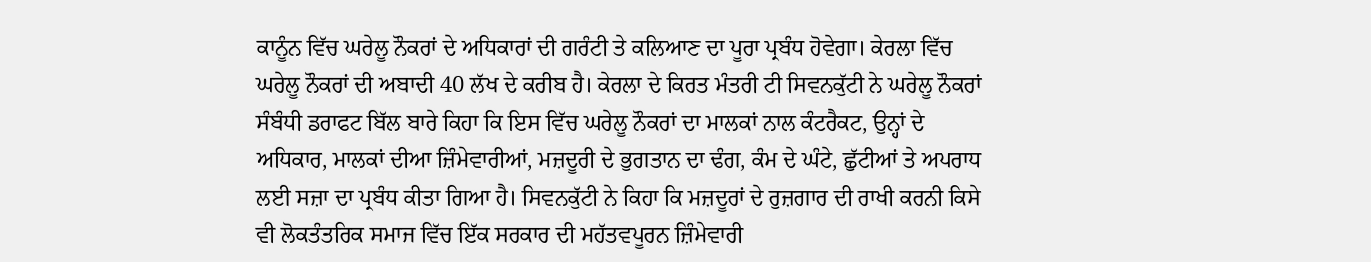ਕਾਨੂੰਨ ਵਿੱਚ ਘਰੇਲੂ ਨੌਕਰਾਂ ਦੇ ਅਧਿਕਾਰਾਂ ਦੀ ਗਰੰਟੀ ਤੇ ਕਲਿਆਣ ਦਾ ਪੂਰਾ ਪ੍ਰਬੰਧ ਹੋਵੇਗਾ। ਕੇਰਲਾ ਵਿੱਚ ਘਰੇਲੂ ਨੌਕਰਾਂ ਦੀ ਅਬਾਦੀ 40 ਲੱਖ ਦੇ ਕਰੀਬ ਹੈ। ਕੇਰਲਾ ਦੇ ਕਿਰਤ ਮੰਤਰੀ ਟੀ ਸਿਵਨਕੁੱਟੀ ਨੇ ਘਰੇਲੂ ਨੌਕਰਾਂ ਸੰਬੰਧੀ ਡਰਾਫਟ ਬਿੱਲ ਬਾਰੇ ਕਿਹਾ ਕਿ ਇਸ ਵਿੱਚ ਘਰੇਲੂ ਨੌਕਰਾਂ ਦਾ ਮਾਲਕਾਂ ਨਾਲ ਕੰਟਰੈਕਟ, ਉਨ੍ਹਾਂ ਦੇ ਅਧਿਕਾਰ, ਮਾਲਕਾਂ ਦੀਆ ਜ਼ਿੰਮੇਵਾਰੀਆਂ, ਮਜ਼ਦੂਰੀ ਦੇ ਭੁਗਤਾਨ ਦਾ ਢੰਗ, ਕੰਮ ਦੇ ਘੰਟੇ, ਛੁੱਟੀਆਂ ਤੇ ਅਪਰਾਧ ਲਈ ਸਜ਼ਾ ਦਾ ਪ੍ਰਬੰਧ ਕੀਤਾ ਗਿਆ ਹੈ। ਸਿਵਨਕੁੱਟੀ ਨੇ ਕਿਹਾ ਕਿ ਮਜ਼ਦੂਰਾਂ ਦੇ ਰੁਜ਼ਗਾਰ ਦੀ ਰਾਖੀ ਕਰਨੀ ਕਿਸੇ ਵੀ ਲੋਕਤੰਤਰਿਕ ਸਮਾਜ ਵਿੱਚ ਇੱਕ ਸਰਕਾਰ ਦੀ ਮਹੱਤਵਪੂਰਨ ਜ਼ਿੰਮੇਵਾਰੀ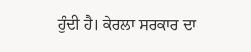ਹੁੰਦੀ ਹੈ। ਕੇਰਲਾ ਸਰਕਾਰ ਦਾ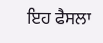ਇਹ ਫੈਸਲਾ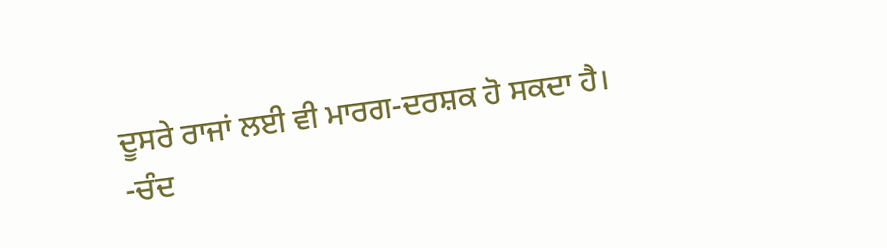ਦੂਸਰੇ ਰਾਜਾਂ ਲਈ ਵੀ ਮਾਰਗ-ਦਰਸ਼ਕ ਹੋ ਸਕਦਾ ਹੈ।
-ਚੰਦ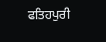ਫਤਿਹਪੁਰੀ